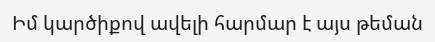Իմ կարծիքով ավելի հարմար է այս թեման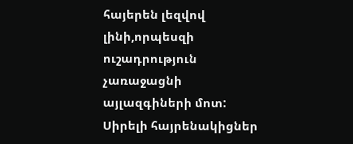հայերեն լեզվով լինի,որպեսզի ուշադրություն չառաջացնի այլազգիների մոտ:
Սիրելի հայրենակիցներ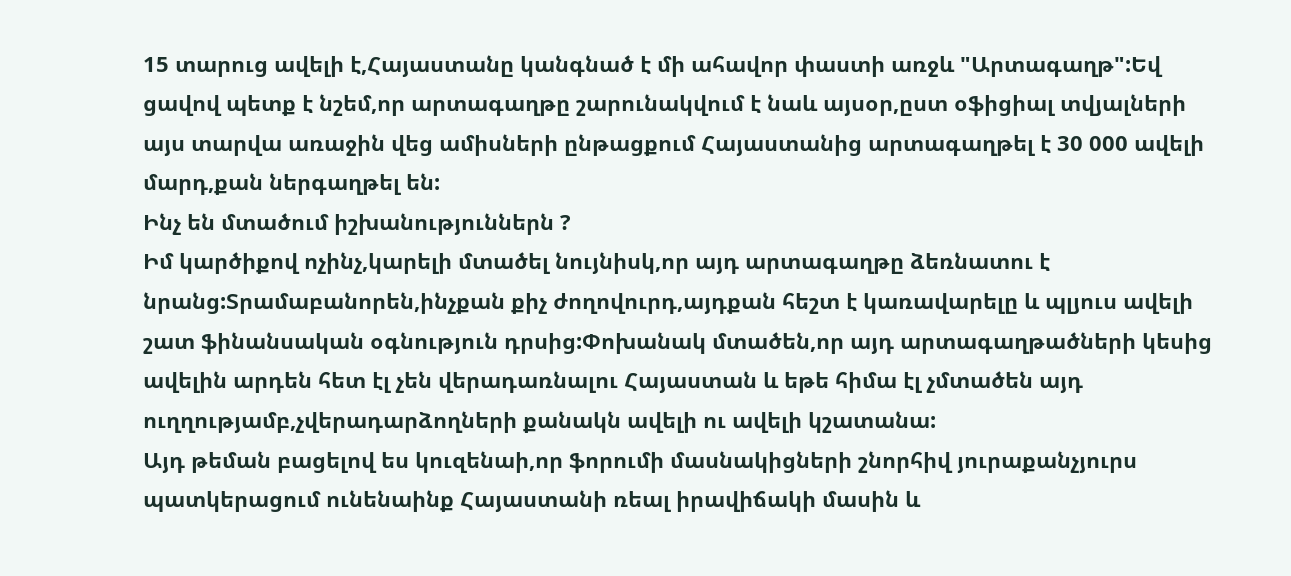15 տարուց ավելի է,Հայաստանը կանգնած է մի ահավոր փաստի առջև "Արտագաղթ":Եվ ցավով պետք է նշեմ,որ արտագաղթը շարունակվում է նաև այսօր,ըստ օֆիցիալ տվյալների այս տարվա առաջին վեց ամիսների ընթացքում Հայաստանից արտագաղթել է 30 000 ավելի մարդ,քան ներգաղթել են:
Ինչ են մտածում իշխանություններն ?
Իմ կարծիքով ոչինչ,կարելի մտածել նույնիսկ,որ այդ արտագաղթը ձեռնատու է նրանց:Տրամաբանորեն,ինչքան քիչ ժողովուրդ,այդքան հեշտ է կառավարելը և պլյուս ավելի շատ ֆինանսական օգնություն դրսից:Փոխանակ մտածեն,որ այդ արտագաղթածների կեսից ավելին արդեն հետ էլ չեն վերադառնալու Հայաստան և եթե հիմա էլ չմտածեն այդ ուղղությամբ,չվերադարձողների քանակն ավելի ու ավելի կշատանա:
Այդ թեման բացելով ես կուզենաի,որ ֆորումի մասնակիցների շնորհիվ յուրաքանչյուրս պատկերացում ունենաինք Հայաստանի ռեալ իրավիճակի մասին և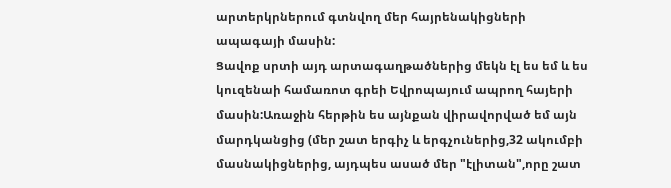արտերկրներում գտնվող մեր հայրենակիցների ապագայի մասին:
Ցավոք սրտի այդ արտագաղթածներից մեկն էլ ես եմ և ես կուզենաի համառոտ գրեի Եվրոպայում ապրող հայերի մասին:Առաջին հերթին ես այնքան վիրավորված եմ այն մարդկանցից (մեր շատ երգիչ և երգչուներից,32 ակումբի մասնակիցներից, այդպես ասած մեր "էլիտան",որը շատ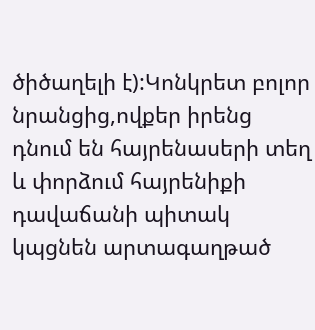ծիծաղելի է):Կոնկրետ բոլոր նրանցից,ովքեր իրենց դնում են հայրենասերի տեղ և փորձում հայրենիքի դավաճանի պիտակ կպցնեն արտագաղթած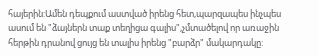հայերին:Ամեն դեպքում աստված իրենց հետ,պարզապես ինչպես ասում են "ձայներն տաք տեղիցա գալիս",չմտածելով որ առաջին հերթին դրանով ցույց են տալիս իրենց "բարձր" մակարդակը: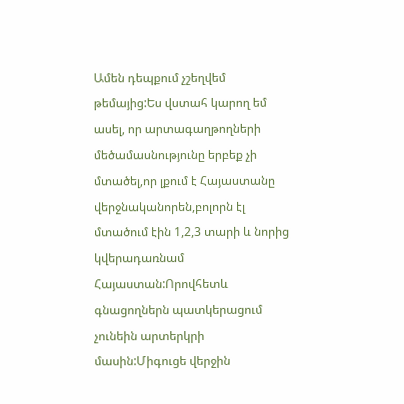Ամեն դեպքում չշեղվեմ թեմայից:Ես վստահ կարող եմ ասել, որ արտագաղթողների մեծամասնությունը երբեք չի մտածել,որ լքում է Հայաստանը վերջնականորեն,բոլորն էլ մտածում էին 1,2,3 տարի և նորից կվերադառնամ Հայաստան:Որովհետև գնացողներն պատկերացում չունեին արտերկրի մասին:Միգուցե վերջին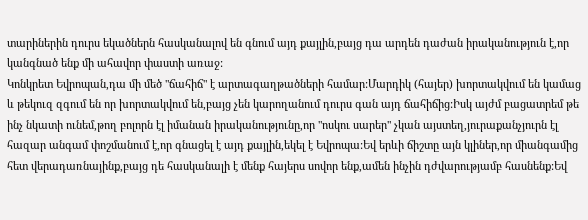տարիներին դուրս եկածներն հասկանալով են գնում այդ քայլին,բայց դա արդեն դաժան իրականություն է,որ կանգնած ենք մի ահավոր փաստի առաջ:
Կոնկրետ Եվրոպան,դա մի մեծ "ճահիճ" է արտագաղթածների համար:Մարդիկ (հայեր) խորտակվում են կամաց և թեկուզ զգում են որ խորտակվում են,բայց չեն կարողանում դուրս գան այդ ճահիճից:Իսկ այժմ բացատրեմ թե ինչ նկատի ունեմ,թող բոլորն էլ իմանան իրականությունը,որ "ոսկու սարեր" չկան այստեղ,յուրաքանչյուրն էլ հազար անգամ փոշմանում է,որ գնացել է այդ քայլին,եկել է Եվրոպա:Եվ երևի ճիշտը այն կլիներ,որ միանգամից հետ վերադառնայինք,բայց դե հասկանալի է մենք հայերս սովոր ենք,ամեն ինչին դժվարությամբ հասնենք:Եվ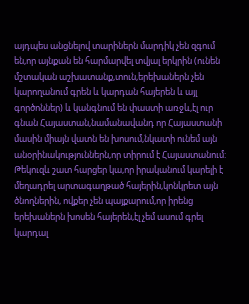այդպես անցնելով տարիներն մարդիկ չեն զգում են,որ այնքան են հարմարվել տվյալ երկրին (ունեն մշտական աշխատանք,տուն,երեխաներն չեն կարողանում գրեն և կարդան հայերեն և այլ գործոններ) և կանգնում են փաստի առջև,էլ ուր գնան Հայաստան,նամանավանդ որ Հայաստանի մասին միայն վատն են խոսում,նկատի ունեմ այն անօրինակություններն,որ տիրում է Հայաստանում:
Թեկուզև շատ հարցեր կա,որ իրականում կարելի է մեղադրել արտագաղթած հայերին,կոնկրետ այն ծնողներին, ովքեր չեն պայքարում,որ իրենց երեխաներն խոսեն հայերեն,էլ չեմ ասում գրել կարդալ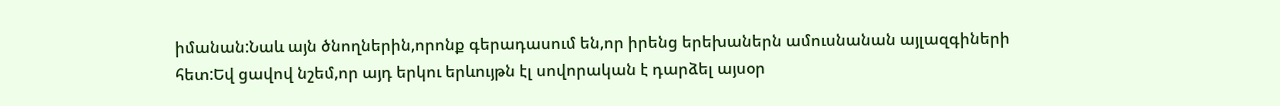իմանան:Նաև այն ծնողներին,որոնք գերադասում են,որ իրենց երեխաներն ամուսնանան այլազգիների հետ:Եվ ցավով նշեմ,որ այդ երկու երևույթն էլ սովորական է դարձել այսօր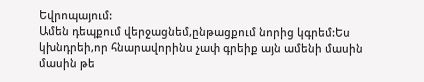Եվրոպայում:
Ամեն դեպքում վերջացնեմ,ընթացքում նորից կգրեմ:Ես կխնդրեի,որ հնարավորինս չափ գրեիք այն ամենի մասին մասին թե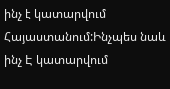ինչ է կատարվում Հայաստանում:Ինչպես նաև ինչ Է կատարվում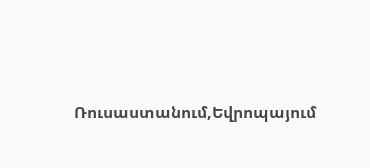Ռուսաստանում,Եվրոպայում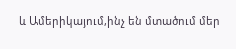և Ամերիկայում,ինչ են մտածում մեր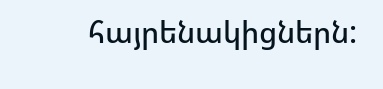հայրենակիցներն: